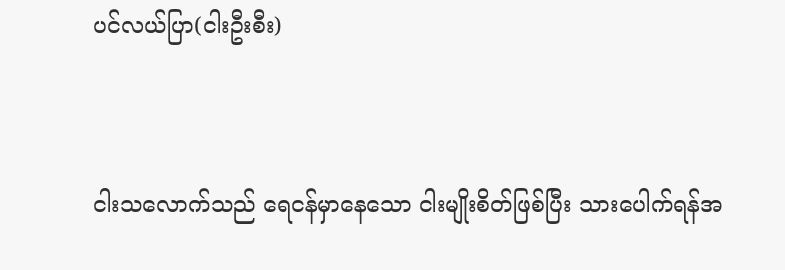ပင်လယ်ပြာ(ငါးဦးစီး)



ငါးသလောက်သည် ရေငန်မှာနေသော ငါးမျိုးစိတ်ဖြစ်ပြီး သားပေါက်ရန်အ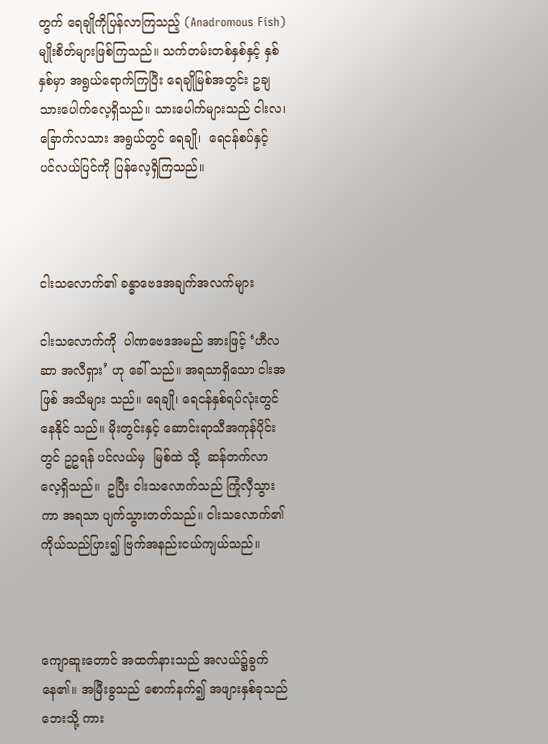တွက် ရေချိုကိုပြန်လာကြသည့် (Anadromous Fish)  မျိုးစိတ်များဖြစ်ကြသည်။ သက်တမ်းတစ်နှစ်နှင့် နှစ်နှစ်မှာ အရွယ်ရောက်ကြပြီး ရေချိုမြစ်အတွင်း ဥချသားပေါက်လေ့ရှိသည်။ သားပေါက်များသည် ငါးလ၊ ခြောက်လသား အရွယ်တွင် ရေချို၊  ရေငန်စပ်နှင့်  ပင်လယ်ပြင်ကို ပြန်လေ့ရှိကြသည်။



ငါးသလောက်၏ ခန္ဓာဗေဒအချက်အလက်များ

ငါးသလောက်ကို  ပါဏဗေဒအမည် အားဖြင့် ‘ဟီလဆာ အလီရှား’ ဟု ခေါ် သည်။ အရသာရှိသော ငါးအဖြစ် အသိများ သည်။ ရေချို၊ ရေငန်နှစ်ရပ်လုံးတွင် နေနိုင် သည်။ မိုးတွင်းနှင့် ဆောင်းရာသီအကုန်ပိုင်းတွင် ဥဥရန် ပင်လယ်မှ  မြစ်ထဲ သို့  ဆန်တက်လာလေ့ရှိသည်။  ဥပြီး ငါးသလောက်သည် ကြုံလှီသွားကာ အရသာ ပျက်သွားတတ်သည်။ ငါးသလောက်၏ ကိုယ်သည်ပြား၍ ဗြက်အနည်းငယ်ကျယ်သည်။



ကျောဆူးတောင် အထက်နားသည် အလယ်၌ခွက်နေ၏။ အမြီးခွသည် စောက်နက်၍ အဖျားနှစ်ခုသည် ဘေးသို့ ကား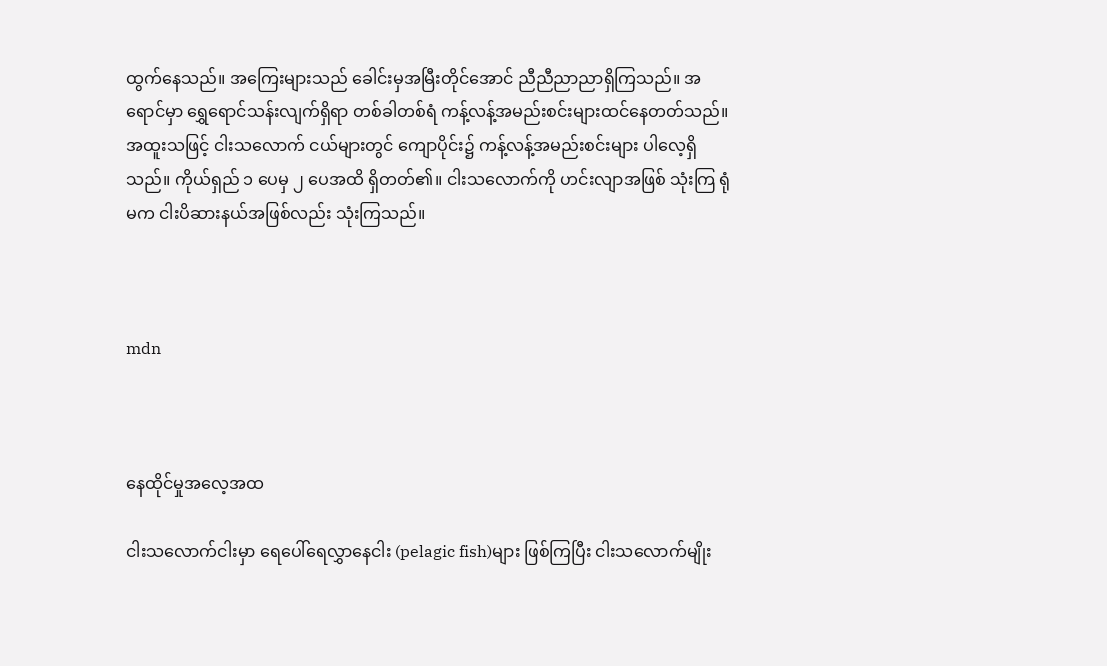ထွက်နေသည်။ အကြေးများသည် ခေါင်းမှအမြီးတိုင်အောင် ညီညီညာညာရှိကြသည်။ အရောင်မှာ ရွှေရောင်သန်းလျက်ရှိရာ တစ်ခါတစ်ရံ ကန့်လန့်အမည်းစင်းများထင်နေတတ်သည်။ အထူးသဖြင့် ငါးသလောက် ငယ်များတွင် ကျောပိုင်း၌ ကန့်လန့်အမည်းစင်းများ ပါလေ့ရှိသည်။ ကိုယ်ရှည် ၁ ပေမှ ၂ ပေအထိ ရှိတတ်၏။ ငါးသလောက်ကို ဟင်းလျာအဖြစ် သုံးကြ ရုံမက ငါးပိဆားနယ်အဖြစ်လည်း သုံးကြသည်။



mdn



နေထိုင်မှုအလေ့အထ

ငါးသလောက်ငါးမှာ ရေပေါ်ရေလွှာနေငါး (pelagic fish)များ ဖြစ်ကြပြီး ငါးသလောက်မျိုး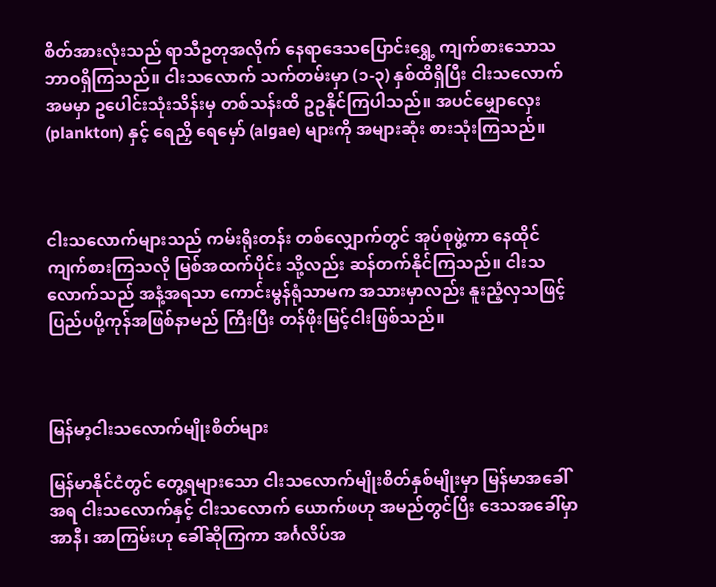စိတ်အားလုံးသည် ရာသီဥတုအလိုက် နေရာဒေသပြောင်းရွှေ့ ကျက်စားသောသဘာဝရှိကြသည်။ ငါးသလောက် သက်တမ်းမှာ (၁-၃) နှစ်ထိရှိပြီး ငါးသလောက်အမမှာ ဥပေါင်းသုံးသိန်းမှ တစ်သန်းထိ ဥဥနိုင်ကြပါသည်။ အပင်မျှောလှေး (plankton) နှင့် ရေညှိ ရေမှော် (algae) များကို အများဆုံး စားသုံးကြသည်။



ငါးသလောက်များသည် ကမ်းရိုးတန်း တစ်လျှောက်တွင် အုပ်စုဖွဲ့ကာ နေထိုင်ကျက်စားကြသလို မြစ်အထက်ပိုင်း သို့လည်း ဆန်တက်နိုင်ကြသည်။ ငါးသလောက်သည် အနံ့အရသာ ကောင်းမွန်ရုံသာမက အသားမှာလည်း နူးညံ့လှသဖြင့် ပြည်ပပို့ကုန်အဖြစ်နာမည် ကြီးပြီး တန်ဖိုးမြင့်ငါးဖြစ်သည်။



မြန်မာ့ငါးသလောက်မျိုးစိတ်များ

မြန်မာနိုင်ငံတွင် တွေ့ရများသော ငါးသလောက်မျိုးစိတ်နှစ်မျိုးမှာ မြန်မာအခေါ်အရ ငါးသလောက်နှင့် ငါးသလောက် ယောက်ဖဟု အမည်တွင်ပြီး ဒေသအခေါ်မှာ အာနီ၊ အာကြမ်းဟု ခေါ်ဆိုကြကာ အင်္ဂလိပ်အ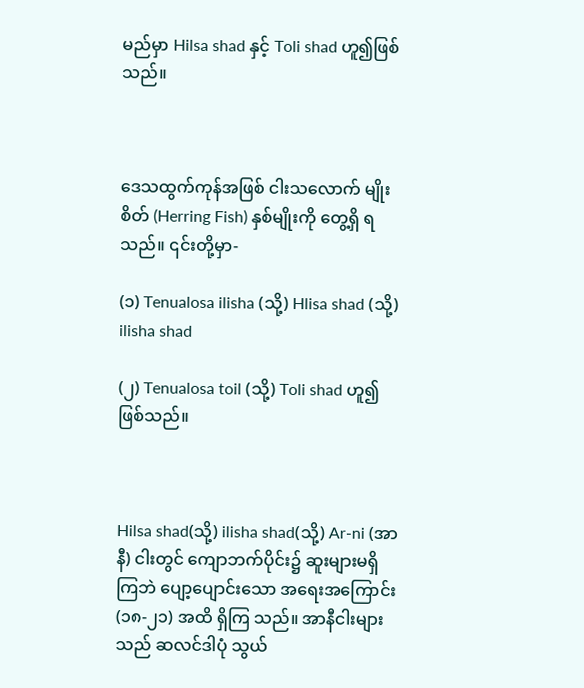မည်မှာ Hilsa shad နှင့် Toli shad ဟူ၍ဖြစ်သည်။



ဒေသထွက်ကုန်အဖြစ် ငါးသလောက် မျိုးစိတ် (Herring Fish) နှစ်မျိုးကို တွေ့ရှိ ရသည်။ ၎င်းတို့မှာ-

(၁) Tenualosa ilisha (သို့) Hlisa shad (သို့) ilisha shad

(၂) Tenualosa toil (သို့) Toli shad ဟူ၍ ဖြစ်သည်။



Hilsa shad(သို့) ilisha shad(သို့) Ar-ni (အာနီ) ငါးတွင် ကျောဘက်ပိုင်း၌ ဆူးများမရှိကြဘဲ ပျော့ပျောင်းသော အရေးအကြောင်း (၁၈-၂၁) အထိ ရှိကြ သည်။ အာနီငါးများသည် ဆလင်ဒါပုံ သွယ်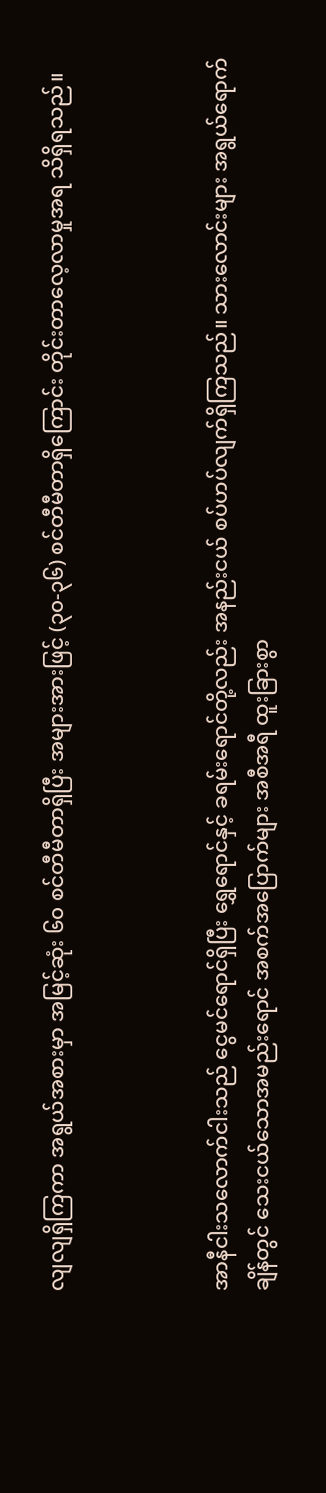လျလျရှိကြကာ အရွယ်အစားမှာ အမြင့်ဆုံး ၆၀ စင်တီမီတာရှိပြီး အများအားဖြင့် (၃၀-၃၆) စင်တီမီတာရှိကြောင်း တိုင်းတာလေ့လာမှုအရ သိရှိရသည်။



အာနီငါးသလောက်ငါးသည် ငွေမင်ရောင်ရှိပြီး ရွှေရောင်နှင့် ခရမ်းရောင်တို့လည်း အနည်းငယ် စပ်ဟပ်လျက်ရှိကြသည်။ သားလောင်းများ အရွယ်ရောက်ချိန်တွင် သေးငယ်သောအမည်းရောင် အစက်အပြောက်များ အစီအရီ ထူးခြားစွာ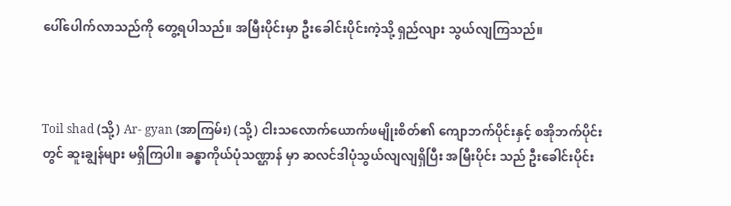ပေါ်ပေါက်လာသည်ကို တွေ့ရပါသည်။ အမြီးပိုင်းမှာ ဦးခေါင်းပိုင်းကဲ့သို့ ရှည်လျား သွယ်လျကြသည်။



Toil shad (သို့) Ar- gyan (အာကြမ်း) (သို့) ငါးသလောက်ယောက်ဖမျိုးစိတ်၏ ကျောဘက်ပိုင်းနှင့် စအိုဘက်ပိုင်းတွင် ဆူးချွန်များ မရှိကြပါ။ ခန္ဓာကိုယ်ပုံသဏ္ဌာန် မှာ ဆလင်ဒါပုံသွယ်လျလျရှိပြီး အမြီးပိုင်း သည် ဦးခေါင်းပိုင်း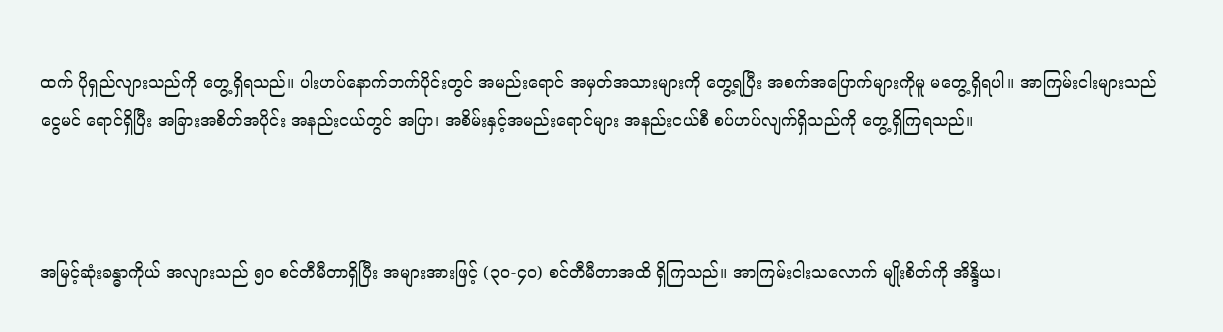ထက် ပိုရှည်လျားသည်ကို တွေ့ရှိရသည်။ ပါးဟပ်နောက်ဘက်ပိုင်းတွင် အမည်းရောင် အမှတ်အသားများကို တွေ့ရပြီး အစက်အပြောက်များကိုမူ မတွေ့ရှိရပါ။ အာကြမ်းငါးများသည် ငွေမင် ရောင်ရှိပြီး အခြားအစိတ်အပိုင်း အနည်းငယ်တွင် အပြာ၊ အစိမ်းနှင့်အမည်းရောင်များ အနည်းငယ်စီ စပ်ဟပ်လျက်ရှိသည်ကို တွေ့ရှိကြရသည်။



အမြင့်ဆုံးခန္ဓာကိုယ် အလျားသည် ၅၀ စင်တီမီတာရှိပြီး အများအားဖြင့် (၃၀-၄၀) စင်တီမီတာအထိ ရှိကြသည်။ အာကြမ်းငါးသလောက် မျိုးစိတ်ကို အိန္ဒိယ၊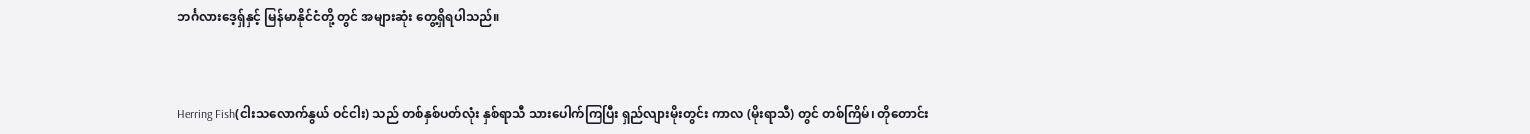ဘင်္ဂလားဒေ့ရှ်နှင့် မြန်မာနိုင်ငံတို့ တွင် အများဆုံး တွေ့ရှိရပါသည်။



Herring Fish(ငါးသလောက်နွယ် ဝင်ငါး) သည် တစ်နှစ်ပတ်လုံး နှစ်ရာသီ သားပေါက်ကြပြီး ရှည်လျားမိုးတွင်း ကာလ (မိုးရာသီ) တွင် တစ်ကြိမ်၊ တိုတောင်း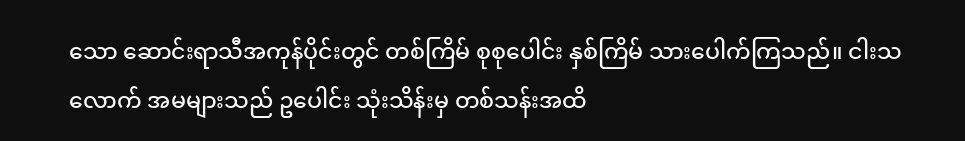သော ဆောင်းရာသီအကုန်ပိုင်းတွင် တစ်ကြိမ် စုစုပေါင်း နှစ်ကြိမ် သားပေါက်ကြသည်။ ငါးသလောက် အမများသည် ဥပေါင်း သုံးသိန်းမှ တစ်သန်းအထိ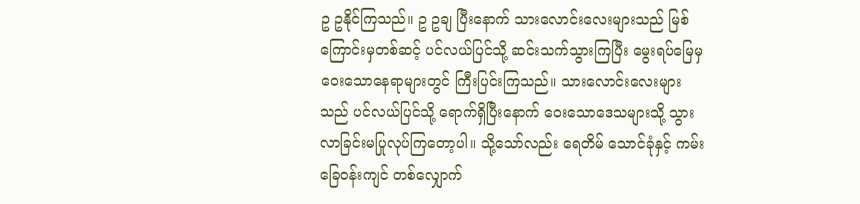ဥ ဥနိုင်ကြသည်။ ဥ ဥချ ပြီးနောက် သားလောင်းလေးများသည် မြစ်ကြောင်းမှတစ်ဆင့် ပင်လယ်ပြင်သို့ ဆင်းသက်သွားကြပြီး မွေးရပ်မြေမှ ဝေးသောနေရာများတွင် ကြီးပြင်းကြသည်။ သားလောင်းလေးများသည် ပင်လယ်ပြင်သို့ ရောက်ရှိပြီးနောက် ဝေးသောဒေသများသို့ သွားလာခြင်းမပြုလုပ်ကြတော့ပါ။ သို့သော်လည်း ရေတိမ် သောင်ခုံနှင့် ကမ်းခြေဝန်းကျင် တစ်လျှောက်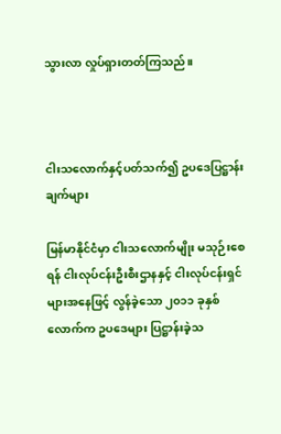သွားလာ လှုပ်ရှားတတ်ကြသည်။



ငါးသလောက်နှင့်ပတ်သက်၍ ဥပဒေပြဋ္ဌာန်းချက်များ

မြန်မာနိုင်ငံမှာ ငါးသလောက်မျိုး မသုဉ်းစေရန် ငါးလုပ်ငန်းဦးစီးဌာနနှင့် ငါးလုပ်ငန်းရှင်များအနေဖြင့် လွန်ခဲ့သော ၂၀၁၁ ခုနှစ်လောက်က ဥပဒေများ ပြဋ္ဌာန်းခဲ့သ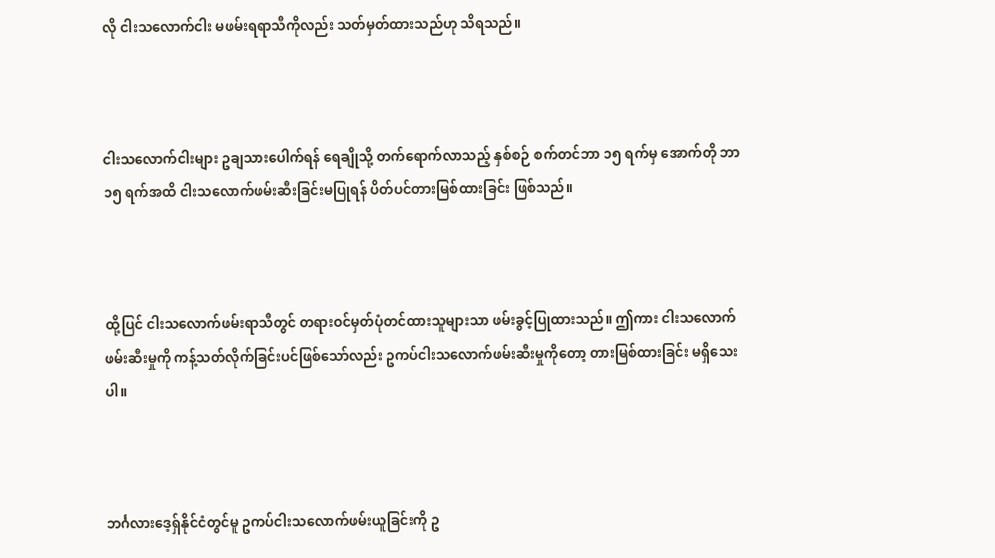လို ငါးသလောက်ငါး မဖမ်းရရာသီကိုလည်း သတ်မှတ်ထားသည်ဟု သိရသည်။



ငါးသလောက်ငါးများ ဥချသားပေါက်ရန် ရေချိုသို့ တက်ရောက်လာသည့် နှစ်စဉ် စက်တင်ဘာ ၁၅ ရက်မှ အောက်တို ဘာ ၁၅ ရက်အထိ ငါးသလောက်ဖမ်းဆီးခြင်းမပြုရန် ပိတ်ပင်တားမြစ်ထားခြင်း ဖြစ်သည်။



ထို့ပြင် ငါးသလောက်ဖမ်းရာသီတွင် တရားဝင်မှတ်ပုံတင်ထားသူများသာ ဖမ်းခွင့်ပြုထားသည်။ ဤကား ငါးသလောက်ဖမ်းဆီးမှုကို ကန့်သတ်လိုက်ခြင်းပင်ဖြစ်သော်လည်း ဥကပ်ငါးသလောက်ဖမ်းဆီးမှုကိုတော့ တားမြစ်ထားခြင်း မရှိသေးပါ။



ဘင်္ဂလားဒေ့ရှ်နိုင်ငံတွင်မူ ဥကပ်ငါးသလောက်ဖမ်းယူခြင်းကို ဥ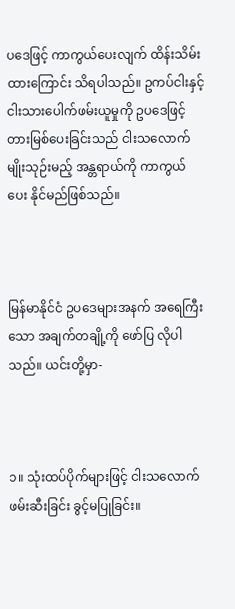ပဒေဖြင့် ကာကွယ်ပေးလျက် ထိန်းသိမ်းထားကြောင်း သိရပါသည်။ ဥကပ်ငါးနှင့် ငါးသားပေါက်ဖမ်းယူမှုကို ဥပဒေဖြင့် တားမြစ်ပေးခြင်းသည် ငါးသလောက် မျိုးသုဉ်းမည့် အန္တရာယ်ကို ကာကွယ်ပေး နိုင်မည်ဖြစ်သည်။



မြန်မာနိုင်ငံ ဥပဒေများအနက် အရေကြီးသော အချက်တချို့ကို ဖော်ပြ လိုပါသည်။ ယင်းတို့မှာ-



၁။ သုံးထပ်ပိုက်များဖြင့် ငါးသလောက် ဖမ်းဆီးခြင်း ခွင့်မပြုခြင်း။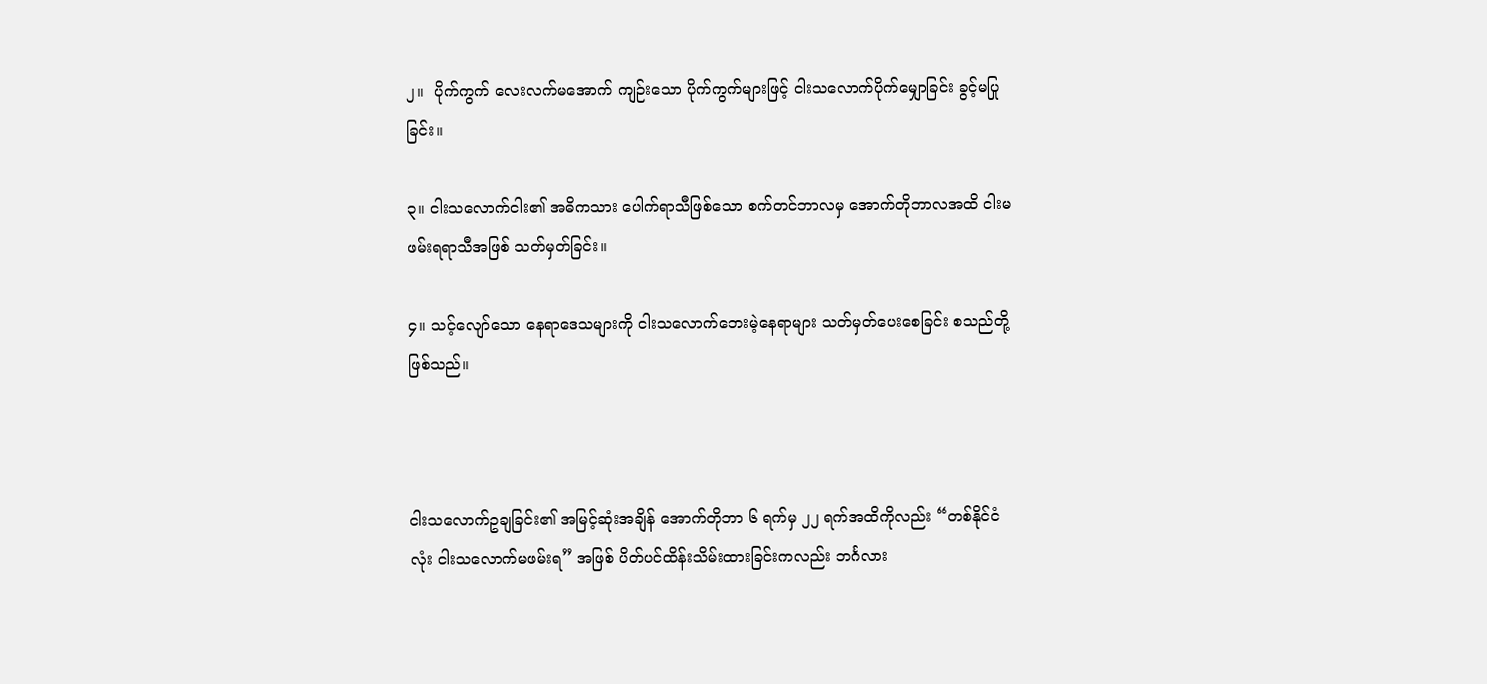၂။  ပိုက်ကွက် လေးလက်မအောက် ကျဉ်းသော ပိုက်ကွက်များဖြင့် ငါးသလောက်ပိုက်မျှောခြင်း ခွင့်မပြု ခြင်း။

၃။ ငါးသလောက်ငါး၏ အဓိကသား ပေါက်ရာသီဖြစ်သော စက်တင်ဘာလမှ အောက်တိုဘာလအထိ ငါးမဖမ်းရရာသီအဖြစ် သတ်မှတ်ခြင်း။

၄။ သင့်လျော်သော နေရာဒေသများကို ငါးသလောက်ဘေးမဲ့နေရာများ သတ်မှတ်ပေးစေခြင်း စသည်တို့ဖြစ်သည်။



ငါးသလောက်ဥချခြင်း၏ အမြင့်ဆုံးအချိန် အောက်တိုဘာ ၆ ရက်မှ ၂၂ ရက်အထိကိုလည်း “တစ်နိုင်ငံလုံး ငါးသလောက်မဖမ်းရ” အဖြစ် ပိတ်ပင်ထိန်းသိမ်းထားခြင်းကလည်း ဘင်္ဂလား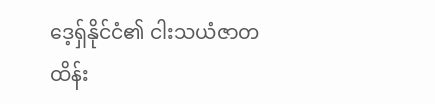ဒေ့ရှ်နိုင်ငံ၏ ငါးသယံဇာတ ထိန်း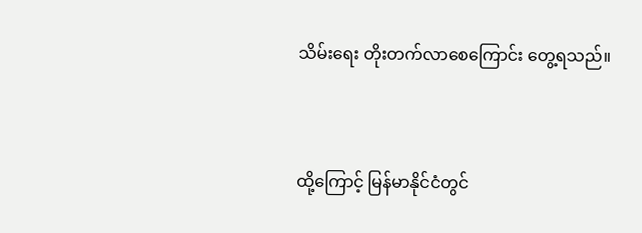သိမ်းရေး တိုးတက်လာစေကြောင်း တွေ့ရသည်။



ထို့ကြောင့် မြန်မာနိုင်ငံတွင်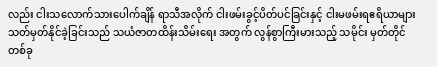လည်း ငါးသလောက်သားပေါက်ချိန် ရာသီအလိုက် ငါးဖမ်းခွင့်ပိတ်ပင်ခြင်းနှင့် ငါးမဖမ်းရဧရိယာများ သတ်မှတ်နိုင်ခဲ့ခြင်းသည် သယံဇာတထိန်းသိမ်းရေး အတွက် လွန်စွာကြီးမားသည့် သမိုင်း မှတ်တိုင်တစ်ခု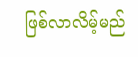ဖြစ်လာလိမ့်မည်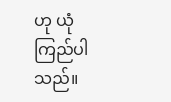ဟု ယုံကြည်ပါသည်။